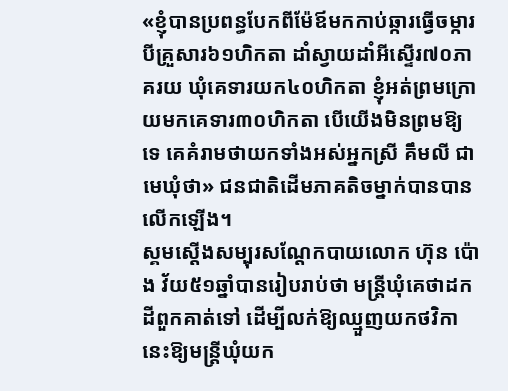«ខ្ញុំបានប្រពន្ធបែកពីម៉ែឪមកកាប់ឆ្ការធ្វើចម្ការបីគ្រួសារ៦១ហិកតា ដាំស្វាយដាំអីស្ទើរ៧០ភាគរយ ឃុំគេទារយក៤០ហិកតា ខ្ញុំអត់ព្រមក្រោយមកគេទារ៣០ហិកតា បើយើងមិនព្រមឱ្យ ទេ គេគំរាមថាយកទាំងអស់អ្នកស្រី គឹមលី ជាមេឃុំថា» ជនជាតិដើមភាគតិចម្នាក់បានបានលើកឡើង។
ស្គមស្តើងសម្បុរសណ្តែកបាយលោក ហ៊ុន ប៉ោង វ័យ៥១ឆ្នាំបានរៀបរាប់ថា មន្រ្តីឃុំគេថាដកដីពួកគាត់ទៅ ដើម្បីលក់ឱ្យឈ្មួញយកថវិកានេះឱ្យមន្រ្តីឃុំយក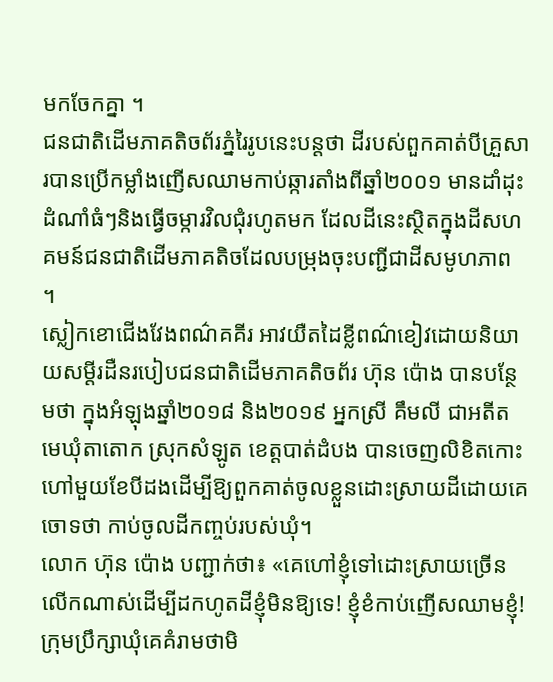មកចែកគ្នា ។
ជនជាតិដើមភាគតិចព័រភ្នំរៃរូបនេះបន្តថា ដីរបស់ពួកគាត់បីគ្រួសារបានប្រើកម្លាំងញើសឈាមកាប់ឆ្ការតាំងពីឆ្នាំ២០០១ មានដាំដុះដំណាំធំៗនិងធ្វើចម្ការវិលជុំរហូតមក ដែលដីនេះស្ថិតក្នុងដីសហគមន៍ជនជាតិដើមភាគតិចដែលបម្រុងចុះបញ្ជីជាដីសមូហភាព ។
ស្លៀកខោជើងវែងពណ៌គគីរ អាវយឺតដៃខ្លីពណ៌ខៀវដោយនិយាយសម្តីរដឺនរបៀបជនជាតិដើមភាគតិចព័រ ហ៊ុន ប៉ោង បានបន្ថែមថា ក្នុងអំឡុងឆ្នាំ២០១៨ និង២០១៩ អ្នកស្រី គឹមលី ជាអតីតមេឃុំតាតោក ស្រុកសំឡូត ខេត្តបាត់ដំបង បានចេញលិខិតកោះហៅមួយខែបីដងដើម្បីឱ្យពួកគាត់ចូលខ្លួនដោះស្រាយដីដោយគេចោទថា កាប់ចូលដីកញ្ចប់របស់ឃុំ។
លោក ហ៊ុន ប៉ោង បញ្ជាក់ថា៖ «គេហៅខ្ញុំទៅដោះស្រាយច្រើនលើកណាស់ដើម្បីដកហូតដីខ្ញុំមិនឱ្យទេ! ខ្ញុំខំកាប់ញើសឈាមខ្ញុំ! ក្រុមប្រឹក្សាឃុំគេគំរាមថាមិ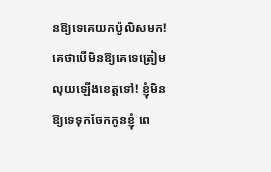នឱ្យទេគេយកប៉ូលិសមក! គេថាបើមិនឱ្យគេទេត្រៀមលុយឡើងខេត្តទៅ! ខ្ញុំមិនឱ្យទេទុកចែកកូនខ្ញុំ ពេ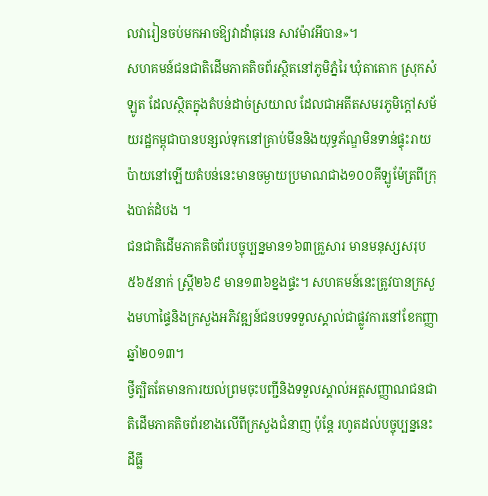លវារៀនចប់មកអាចឱ្យវាដាំធុរេន សាវម៉ាវអីបាន»។
សហគមន៍ជនជាតិដើមភាគតិចព័រស្ថិតនៅភូមិភ្នំរៃ ឃុំតាតោក ស្រុកសំឡូត ដែលស្ថិតក្នុងតំបន់ដាច់ស្រយាល ដែលជាអតីតសមរភូមិក្តៅសម័យរដ្ឋកម្ពុជាបានបន្សល់ទុកនៅគ្រាប់មីននិងយុទ្ធភ័ណ្ឌមិនទាន់ផ្ទុះរាយប៉ាយនៅឡើយតំបន់នេះមានចម្ងាយប្រមាណជាង១០០គីឡូម៉ែត្រពីក្រុងបាត់ដំបង ។
ជនជាតិដើមភាគតិចព័របច្ចុប្បន្នមាន១៦៣គ្រួសារ មានមនុស្សសរុប៥៦៥នាក់ ស្រ្តី២៦៩ មាន១៣៦ខ្នងផ្ទះ។ សហគមន៍នេះត្រូវបានក្រសួងមហាផ្ទៃនិងក្រសួងអភិវឌ្ឍន៍ជនបទទទួលស្គាល់ជាផ្លូវការនៅខែកញ្ញា ឆ្នាំ២០១៣។
ថ្វីត្បិតតែមានការយល់ព្រមចុះបញ្ជីនិងទទួលស្គាល់អត្តសញ្ញាណជនជាតិដើមភាគតិចព័រខាងលើពីក្រសួងជំនាញ ប៉ុន្តែ រហូតដល់បច្ចុប្បន្ននេះដីធ្លី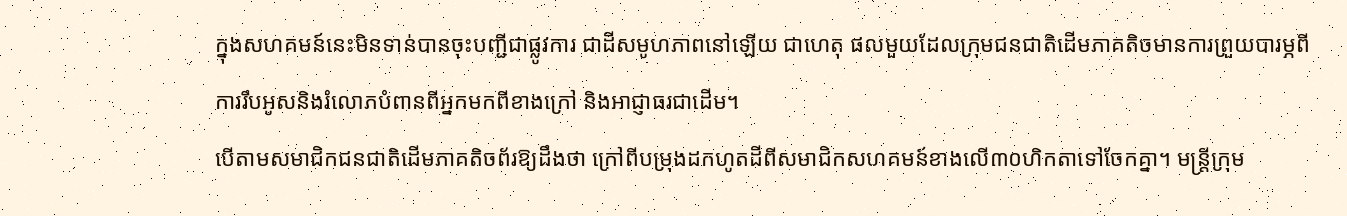ក្នុងសហគមន៍នេះមិនទាន់បានចុះបញ្ជីជាផ្លូវការ ជាដីសមូហភាពនៅឡើយ ជាហេតុ ផលមួយដែលក្រុមជនជាតិដើមភាគតិចមានការព្រួយបារម្ភពីការរឹបអូសនិងរំលោភបំពានពីអ្នកមកពីខាងក្រៅ និងអាជ្ញាធរជាដើម។
បើតាមសមាជិកជនជាតិដើមភាគតិចព័រឱ្យដឹងថា ក្រៅពីបម្រុងដកហូតដីពីសមាជិកសហគមន៍ខាងលើ៣០ហិកតាទៅចែកគ្នា។ មន្រ្តីក្រុម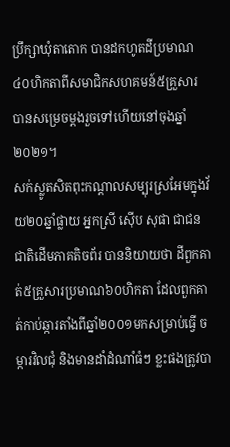ប្រឹក្សាឃុំតាតោក បានដកហូតដីប្រមាណ៤០ហិកតាពីសមាជិកសហគមន៍៥គ្រួសារ បានសម្រេចម្តងរួចទៅហើយនៅចុងឆ្នាំ២០២១។
សក់ស្លូតសិតពុះកណ្តាលសម្បុរស្រអែមក្នុងវ័យ២០ឆ្នាំផ្លាយ អ្នកស្រី ស៊ើប សុផា ជាជនជាតិដើមភាគតិចព័រ បាននិយាយថា ដីពួកគាត់៥គ្រួសារប្រមាណ៦០ហិកតា ដែលពួកគាត់កាប់ឆ្ការតាំងពីឆ្នាំ២០០១មកសម្រាប់ធ្វើ ចម្ការវិលជុំ និងមានដាំដំណាំធំៗ ខ្លះផងត្រូវបា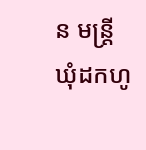ន មន្រ្តីឃុំដកហូ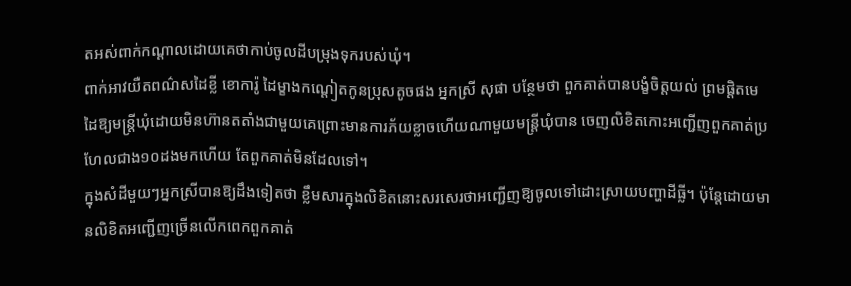តអស់ពាក់កណ្តាលដោយគេថាកាប់ចូលដីបម្រុងទុករបស់ឃុំ។
ពាក់អាវយឺតពណ៌សដៃខ្លី ខោការ៉ូ ដៃម្ខាងកណ្តៀតកូនប្រុសតូចផង អ្នកស្រី សុផា បន្ថែមថា ពួកគាត់បានបង្ខំចិត្តយល់ ព្រមផ្តិតមេដៃឱ្យមន្រ្តីឃុំដោយមិនហ៊ានតតាំងជាមួយគេព្រោះមានការភ័យខ្លាចហើយណាមួយមន្រ្តីឃុំបាន ចេញលិខិតកោះអញ្ជើញពួកគាត់ប្រហែលជាង១០ដងមកហើយ តែពួកគាត់មិនដែលទៅ។
ក្នុងសំដីមួយៗអ្នកស្រីបានឱ្យដឹងទៀតថា ខ្លឹមសារក្នុងលិខិតនោះសរសេរថាអញ្ជើញឱ្យចូលទៅដោះស្រាយបញ្ហាដីធ្លី។ ប៉ុន្តែដោយមានលិខិតអញ្ជើញច្រើនលើកពេកពួកគាត់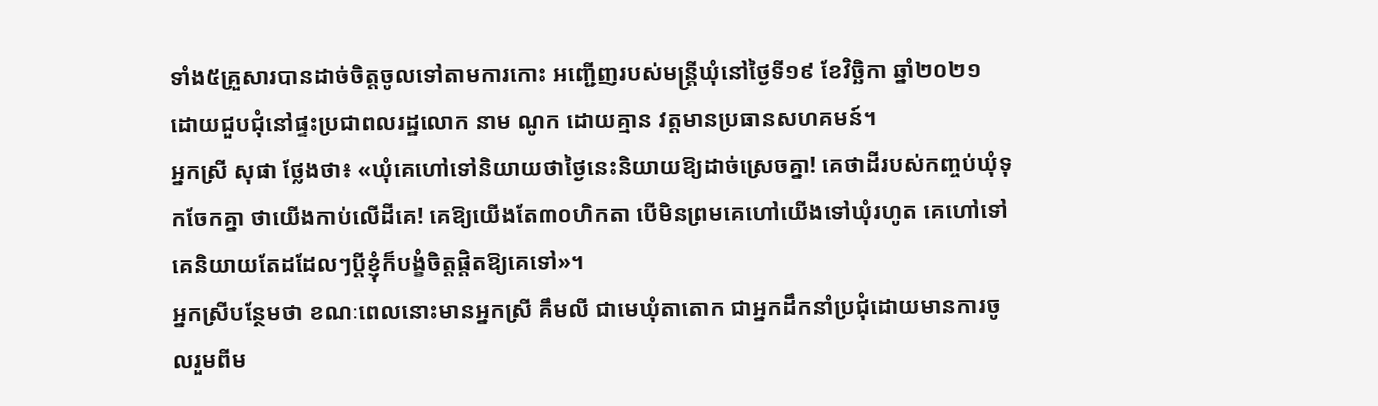ទាំង៥គ្រួសារបានដាច់ចិត្តចូលទៅតាមការកោះ អញ្ជើញរបស់មន្រ្តីឃុំនៅថ្ងៃទី១៩ ខែវិច្ឆិកា ឆ្នាំ២០២១ ដោយជួបជុំនៅផ្ទះប្រជាពលរដ្ឋលោក នាម ណូក ដោយគ្មាន វត្តមានប្រធានសហគមន៍។
អ្នកស្រី សុផា ថ្លែងថា៖ «ឃុំគេហៅទៅនិយាយថាថ្ងៃនេះនិយាយឱ្យដាច់ស្រេចគ្នា! គេថាដីរបស់កញ្ចប់ឃុំទុកចែកគ្នា ថាយើងកាប់លើដីគេ! គេឱ្យយើងតែ៣០ហិកតា បើមិនព្រមគេហៅយើងទៅឃុំរហូត គេហៅទៅគេនិយាយតែដដែលៗប្តីខ្ញុំក៏បង្ខំចិត្តផ្តិតឱ្យគេទៅ»។
អ្នកស្រីបន្ថែមថា ខណៈពេលនោះមានអ្នកស្រី គឹមលី ជាមេឃុំតាតោក ជាអ្នកដឹកនាំប្រជុំដោយមានការចូលរួមពីម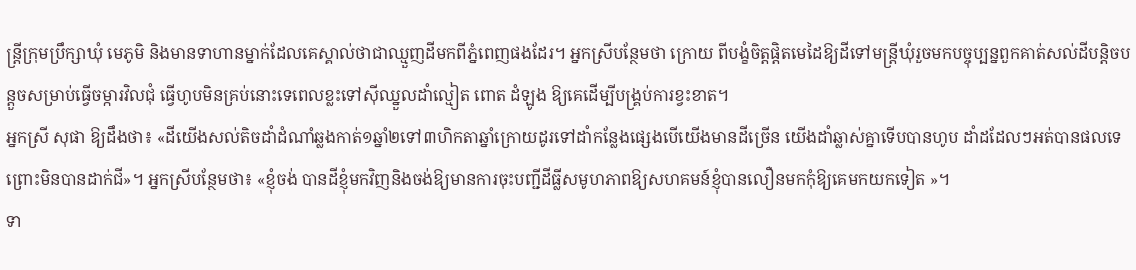ន្រ្តីក្រុមប្រឹក្សាឃុំ មេភូមិ និងមានទាហានម្នាក់ដែលគេស្គាល់ថាជាឈ្មួញដីមកពីភ្នំពេញផងដែរ។ អ្នកស្រីបន្ថែមថា ក្រោយ ពីបង្ខំចិត្តផ្តិតមេដៃឱ្យដីទៅមន្រ្តីឃុំរួចមកបច្ចុប្បន្នពួកគាត់សល់ដីបន្តិចបន្តួចសម្រាប់ធ្វើចម្ការវិលជុំ ធ្វើហូបមិនគ្រប់នោះទេពេលខ្លះទៅស៊ីឈ្នួលដាំល្មៀត ពោត ដំឡូង ឱ្យគេដើម្បីបង្គ្រប់ការខ្វះខាត។
អ្នកស្រី សុផា ឱ្យដឹងថា៖ «ដីយើងសល់តិចដាំដំណាំឆ្លងកាត់១ឆ្នាំ២ទៅ៣ហិកតាឆ្នាំក្រោយដូរទៅដាំកន្លែងផ្សេងបើយើងមានដីច្រើន យើងដាំឆ្លាស់គ្នាទើបបានហូប ដាំដដែលៗអត់បានផលទេព្រោះមិនបានដាក់ជី»។ អ្នកស្រីបន្ថែមថា៖ «ខ្ញុំចង់ បានដីខ្ញុំមកវិញនិងចង់ឱ្យមានការចុះបញ្ជីដីធ្លីសមូហភាពឱ្យសហគមន៍ខ្ញុំបានលឿនមកកុំឱ្យគេមកយកទៀត »។
ទា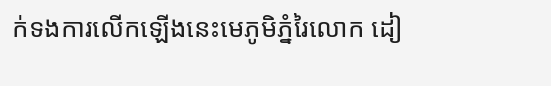ក់ទងការលើកឡើងនេះមេភូមិភ្នំរៃលោក ដៀ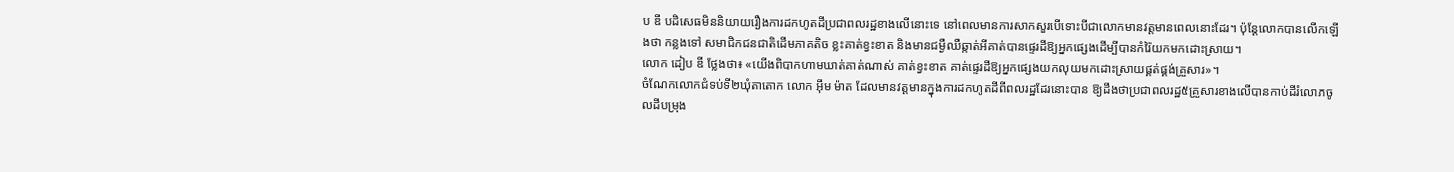ប ឌី បដិសេធមិននិយាយរឿងការដកហូតដីប្រជាពលរដ្ឋខាងលើនោះទេ នៅពេលមានការសាកសួរបើទោះបីជាលោកមានវត្តមានពេលនោះដែរ។ ប៉ុន្តែលោកបានលើកឡើងថា កន្លងទៅ សមាជិកជនជាតិដើមភាគតិច ខ្លះគាត់ខ្វះខាត និងមានជម្ងឺឈឺឆ្កាត់អីគាត់បានផ្ទេរដីឱ្យអ្នកផ្សេងដើម្បីបានកំរ៉ៃយកមកដោះស្រាយ។
លោក ដៀប ឌី ថ្លែងថា៖ «យើងពិបាកហាមឃាត់គាត់ណាស់ គាត់ខ្វះខាត គាត់ផ្ទេរដីឱ្យអ្នកផ្សេងយកលុយមកដោះស្រាយផ្គត់ផ្គង់គ្រួសារ»។
ចំណែកលោកជំទប់ទី២ឃុំតាតោក លោក អ៊ឹម ម៉ាត ដែលមានវត្តមានក្នុងការដកហូតដីពីពលរដ្ឋដែរនោះបាន ឱ្យដឹងថាប្រជាពលរដ្ឋ៥គ្រួសារខាងលើបានកាប់ដីរំលោភចូលដីបម្រុង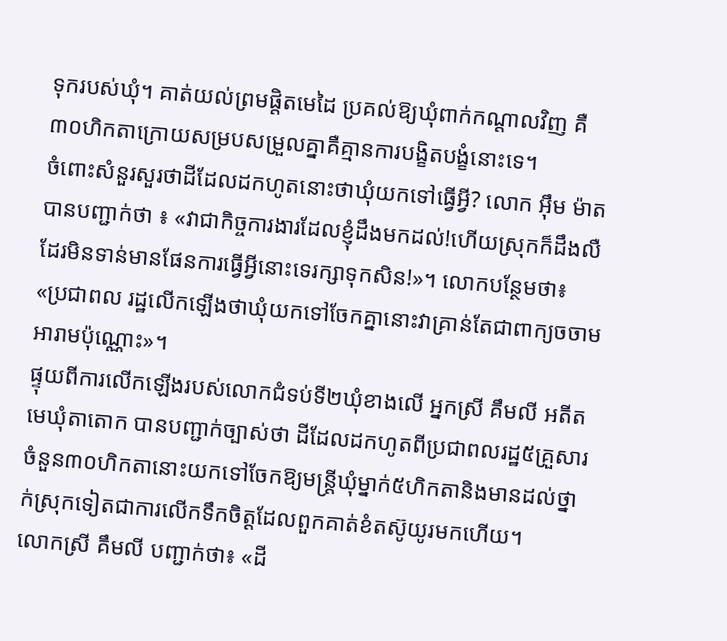ទុករបស់ឃុំ។ គាត់យល់ព្រមផ្តិតមេដៃ ប្រគល់ឱ្យឃុំពាក់កណ្តាលវិញ គឺ៣០ហិកតាក្រោយសម្របសម្រួលគ្នាគឺគ្មានការបង្ខិតបង្ខំនោះទេ។
ចំពោះសំនួរសួរថាដីដែលដកហូតនោះថាឃុំយកទៅធ្វើអ្វី? លោក អ៊ឹម ម៉ាត បានបញ្ជាក់ថា ៖ «វាជាកិច្ចការងារដែលខ្ញុំដឹងមកដល់!ហើយស្រុកក៏ដឹងលឺដែរមិនទាន់មានផែនការធ្វើអ្វីនោះទេរក្សាទុកសិន!»។ លោកបន្ថែមថា៖ «ប្រជាពល រដ្ឋលើកឡើងថាឃុំយកទៅចែកគ្នានោះវាគ្រាន់តែជាពាក្យចចាមអារាមប៉ុណ្ណោះ»។
ផ្ទុយពីការលើកឡើងរបស់លោកជំទប់ទី២ឃុំខាងលើ អ្នកស្រី គឹមលី អតីតមេឃុំតាតោក បានបញ្ជាក់ច្បាស់ថា ដីដែលដកហូតពីប្រជាពលរដ្ឋ៥គ្រួសារចំនួន៣០ហិកតានោះយកទៅចែកឱ្យមន្រ្តីឃុំម្នាក់៥ហិកតានិងមានដល់ថ្នាក់ស្រុកទៀតជាការលើកទឹកចិត្តដែលពួកគាត់ខំតស៊ូយូរមកហើយ។
លោកស្រី គឹមលី បញ្ជាក់ថា៖ «ដី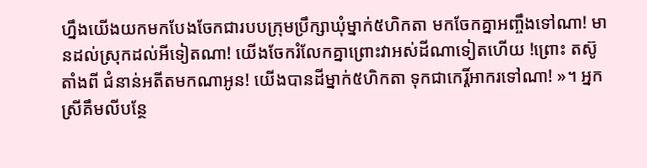ហ្នឹងយើងយកមកបែងចែកជារបបក្រុមប្រឹក្សាឃុំម្នាក់៥ហិកតា មកចែកគ្នាអញ្ចឹងទៅណា! មានដល់ស្រុកដល់អីទៀតណា! យើងចែករំលែកគ្នាព្រោះវាអស់ដីណាទៀតហើយ !ព្រោះ តស៊ូតាំងពី ជំនាន់អតីតមកណាអូន! យើងបានដីម្នាក់៥ហិកតា ទុកជាកេរ្តិ៍អាករទៅណា! »។ អ្នកស្រីគឹមលីបន្ថែ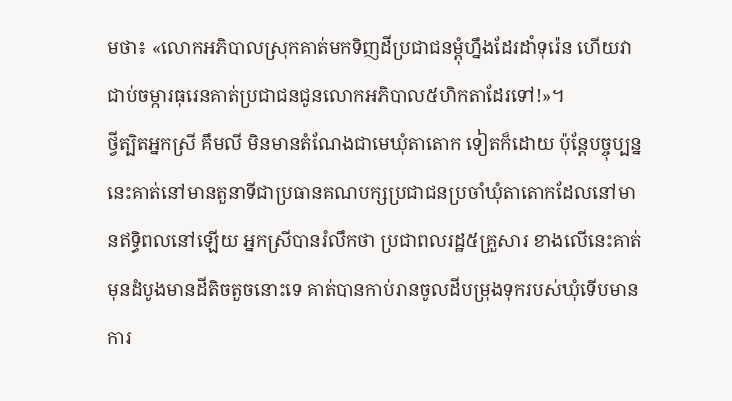មថា៖ «លោកអភិបាលស្រុកគាត់មកទិញដីប្រជាជនម្តុំហ្នឹងដែរដាំទុរ៉េន ហើយវាជាប់ចម្ការធុរេនគាត់ប្រជាជនជូនលោកអភិបាល៥ហិកតាដែរទៅ!»។
ថ្វីត្បិតអ្នកស្រី គឹមលី មិនមានតំណែងជាមេឃុំតាតោក ទៀតក៏ដោយ ប៉ុន្តែបច្ចុប្បន្ននេះគាត់នៅមានតួនាទីជាប្រធានគណបក្សប្រជាជនប្រចាំឃុំតាតោកដែលនៅមានឥទ្ធិពលនៅឡើយ អ្នកស្រីបានរំលឹកថា ប្រជាពលរដ្ឋ៥គ្រួសារ ខាងលើនេះគាត់មុនដំបូងមានដីតិចតួចនោះទេ គាត់បានកាប់រានចូលដីបម្រុងទុករបស់ឃុំទើបមានការ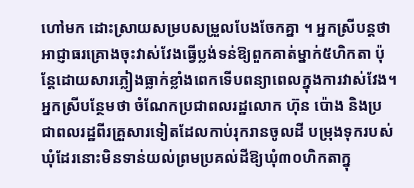ហៅមក ដោះសា្រយសម្របសម្រួលបែងចែកគ្នា ។ អ្នកស្រីបន្តថា អាជ្ញាធរគ្រោងចុះវាស់វែងធ្វើប្លង់ទន់ឱ្យពួកគាត់ម្នាក់៥ហិកតា ប៉ុន្តែដោយសារភ្លៀងធ្លាក់ខ្លាំងពេកទើបពន្យាពេលក្នុងការវាស់វែង។
អ្នកស្រីបន្ថែមថា ចំណែកប្រជាពលរដ្ឋលោក ហ៊ុន ប៉ោង និងប្រជាពលរដ្ឋពីរគ្រួសារទៀតដែលកាប់រុករានចូលដី បម្រុងទុករបស់ឃុំដែរនោះមិនទាន់យល់ព្រមប្រគល់ដីឱ្យឃុំ៣០ហិកតាក្នុ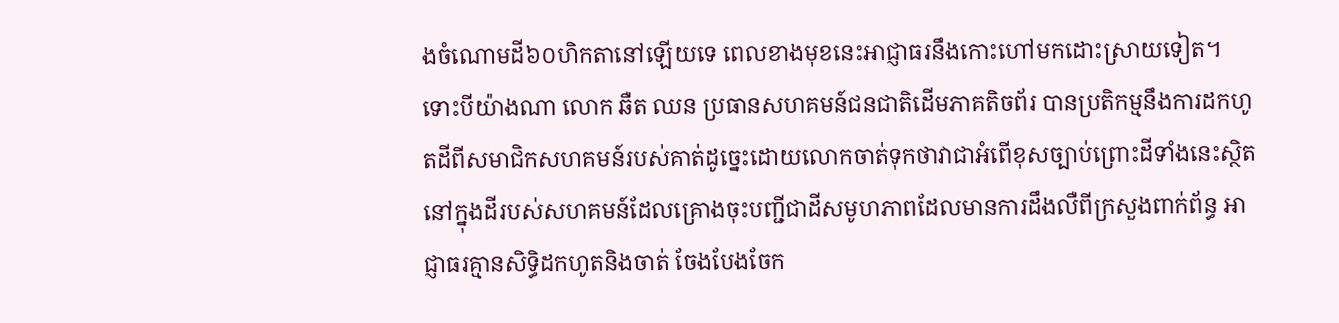ងចំណោមដី៦០ហិកតានៅឡើយទេ ពេលខាងមុខនេះអាជ្ញាធរនឹងកោះហៅមកដោះស្រាយទៀត។
ទោះបីយ៉ាងណា លោក ឆឺត ឈន ប្រធានសហគមន៍ជនជាតិដើមភាគតិចព័រ បានប្រតិកម្មនឹងការដកហូតដីពីសមាជិកសហគមន៍របស់គាត់ដូច្នេះដោយលោកចាត់ទុកថាវាជាអំពើខុសច្បាប់ព្រោះដីទាំងនេះស្ថិតនៅក្នុងដីរបស់សហគមន៍ដែលគ្រោងចុះបញ្ជីជាដីសមូហភាពដែលមានការដឹងលឺពីក្រសួងពាក់ព័ន្ធ អាជ្ញាធរគ្មានសិទ្ធិដកហូតនិងចាត់ ចែងបែងចែក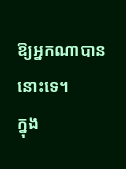ឱ្យអ្នកណាបាននោះទេ។
ក្នុង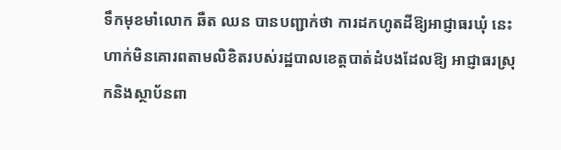ទឹកមុខមាំលោក ឆឺត ឈន បានបញ្ជាក់ថា ការដកហូតដីឱ្យអាជ្ញាធរឃុំ នេះហាក់មិនគោរពតាមលិខិតរបស់រដ្ឋបាលខេត្តបាត់ដំបងដែលឱ្យ អាជ្ញាធរស្រុកនិងស្ថាប័នពា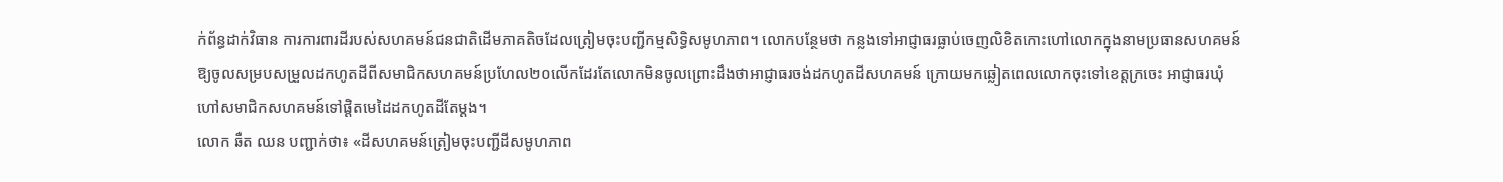ក់ព័ន្ធដាក់វិធាន ការការពារដីរបស់សហគមន៍ជនជាតិដើមភាគតិចដែលត្រៀមចុះបញ្ជីកម្មសិទ្ធិសមូហភាព។ លោកបន្ថែមថា កន្លងទៅអាជ្ញាធរធ្លាប់ចេញលិខិតកោះហៅលោកក្នុងនាមប្រធានសហគមន៍ឱ្យចូលសម្របសម្រួលដកហូតដីពីសមាជិកសហគមន៍ប្រហែល២០លើកដែរតែលោកមិនចូលព្រោះដឹងថាអាជ្ញាធរចង់ដកហូតដីសហគមន៍ ក្រោយមកឆ្លៀតពេលលោកចុះទៅខេត្តក្រចេះ អាជ្ញាធរឃុំហៅសមាជិកសហគមន៍ទៅផ្តិតមេដៃដកហូតដីតែម្តង។
លោក ឆឺត ឈន បញ្ជាក់ថា៖ «ដីសហគមន៍ត្រៀមចុះបញ្ជីដីសមូហភាព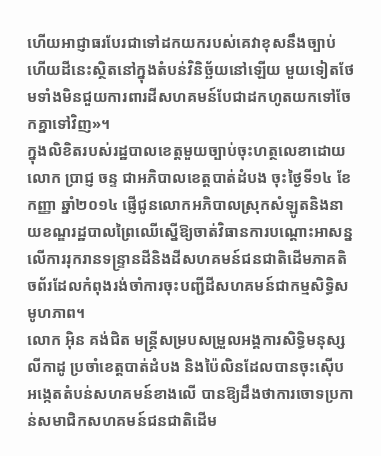ហើយអាជ្ញាធរបែរជាទៅដកយករបស់គេវាខុសនឹងច្បាប់ ហើយដីនេះស្ថិតនៅក្នុងតំបន់វិនិច្ឆ័យនៅឡើយ មួយទៀតថែមទាំងមិនជួយការពារដីសហគមន៍បែជាដកហូតយកទៅចែកគ្នាទៅវិញ»។
ក្នុងលិខិតរបស់រដ្ឋបាលខេត្តមួយច្បាប់ចុះហត្ថលេខាដោយលោក ប្រាជ្ញ ចន្ទ ជាអភិបាលខេត្តបាត់ដំបង ចុះថ្ងៃទី១៤ ខែកញ្ញា ឆ្នាំ២០១៤ ផ្ញើជូនលោកអភិបាលស្រុកសំឡូតនិងនាយខណ្ឌរដ្ឋបាលព្រៃឈើស្នើឱ្យចាត់វិធានការបណ្តោះអាសន្នលើការរុករានទន្រ្ទានដីនិងដីសហគមន៍ជនជាតិដើមភាគតិចព័រដែលកំពុងរង់ចាំការចុះបញ្ជីដីសហគមន៍ជាកម្មសិទ្ធិសមូហភាព។
លោក អ៊ិន គង់ជិត មន្រ្តីសម្របសម្រួលអង្គការសិទ្ធិមនុស្ស លីកាដូ ប្រចាំខេត្តបាត់ដំបង និងប៉ៃលិនដែលបានចុះស៊ើប អង្កេតតំបន់សហគមន៍ខាងលើ បានឱ្យដឹងថាការចោទប្រកាន់សមាជិកសហគមន៍ជនជាតិដើម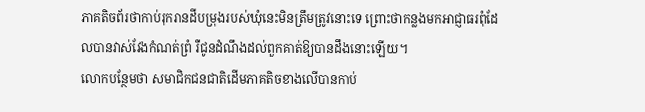ភាគតិចព័រថាកាប់រុករានដីបម្រុងរបស់ឃុំនេះមិនត្រឹមត្រូវនោះទេ ព្រោះថាកន្លងមកអាជ្ញាធរពុំដែលបានវាស់វែងកំណត់ព្រំ រឺជូនដំណឹងដល់ពួកគាត់ឱ្យបានដឹងនោះឡើយ។
លោកបន្ថែមថា សមាជិកជនជាតិដើមភាគតិចខាងលើបានកាប់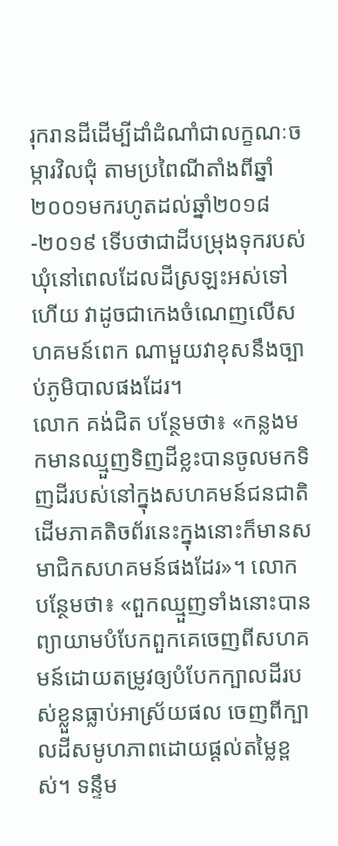រុករានដីដើម្បីដាំដំណាំជាលក្ខណៈចម្ការវិលជុំ តាមប្រពៃណីតាំងពីឆ្នាំ២០០១មករហូតដល់ឆ្នាំ២០១៨-២០១៩ ទើបថាជាដីបម្រុងទុករបស់ឃុំនៅពេលដែលដីស្រឡះអស់ទៅហើយ វាដូចជាកេងចំណេញលើសហគមន៍ពេក ណាមួយវាខុសនឹងច្បាប់ភូមិបាលផងដែរ។
លោក គង់ជិត បន្ថែមថា៖ «កន្លងមកមានឈ្មួញទិញដីខ្លះបានចូលមកទិញដីរបស់នៅក្នុងសហគមន៍ជនជាតិដើមភាគតិចព័រនេះក្នុងនោះក៏មានសមាជិកសហគមន៍ផងដែរ»។ លោកបន្ថែមថា៖ «ពួកឈ្មួញទាំងនោះបានព្យាយាមបំបែកពួកគេចេញពីសហគមន៍ដោយតម្រូវឲ្យបំបែកក្បាលដីរបស់ខ្លួនធ្លាប់អាស្រ័យផល ចេញពីក្បាលដីសមូហភាពដោយផ្តល់តម្លៃខ្ពស់។ ទន្ទឹម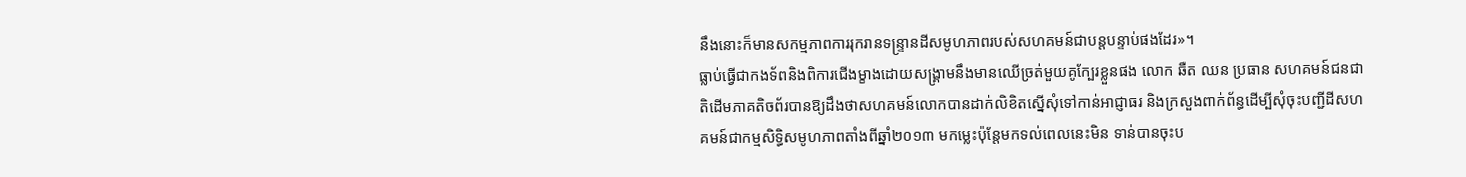នឹងនោះក៏មានសកម្មភាពការរុករានទន្ទ្រានដីសមូហភាពរបស់សហគមន៍ជាបន្តបន្ទាប់ផងដែរ»។
ធ្លាប់ធ្វើជាកងទ័ពនិងពិការជើងម្ខាងដោយសង្គ្រាមនឹងមានឈើច្រត់មួយគូក្បែរខ្លួនផង លោក ឆឺត ឈន ប្រធាន សហគមន៍ជនជាតិដើមភាគតិចព័របានឱ្យដឹងថាសហគមន៍លោកបានដាក់លិខិតស្នើសុំទៅកាន់អាជ្ញាធរ និងក្រសួងពាក់ព័ន្ធដើម្បីសុំចុះបញ្ជីដីសហគមន៍ជាកម្មសិទ្ធិសមូហភាពតាំងពីឆ្នាំ២០១៣ មកម្លេះប៉ុន្តែមកទល់ពេលនេះមិន ទាន់បានចុះប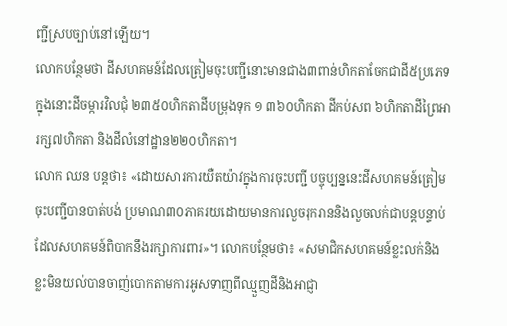ញ្ជីស្របច្បាប់នៅឡើយ។
លោកបន្ថែមថា ដីសហគមន៍ដែលត្រៀមចុះបញ្ជីនោះមានជាង៣ពាន់ហិកតាចែកជាដី៥ប្រភេទក្នុងនោះដីចម្ការវិលជុំ ២៣៥០ហិកតាដីបម្រុងទុក ១ ៣៦០ហិកតា ដីកប់សព ៦ហិកតាដីព្រៃអារក្ស៧ហិកតា និងដីលំនៅដ្ឋាន២២០ហិកតា។
លោក ឈន បន្តថា៖ «ដោយសារការយឺតយ៉ាវក្នុងការចុះបញ្ជី បច្ចុប្បន្ននេះដីសហគមន៍ត្រៀមចុះបញ្ជីបានបាត់បង់ ប្រមាណ៣០ភាគរយដោយមានការលួចរុករាននិងលួចលក់ជាបន្តបន្ទាប់ដែលសហគមន៍ពិបាកនឹងរក្សាការពារ»។ លោកបន្ថែមថា៖ «សមាជិកសហគមន៍ខ្លះលក់និងខ្លះមិនយល់បានចាញ់បោកតាមការអូសទាញពីឈ្មួញដីនិងអាជ្ញា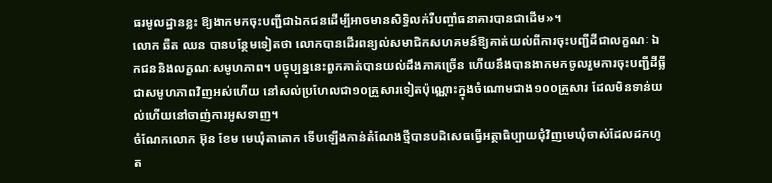ធរមូលដ្ឋានខ្លះ ឱ្យងាកមកចុះបញ្ជីជាឯកជនដើម្បីអាចមានសិទ្ធិលក់រឺបញ្ចាំធនាគារបានជាដើម»។
លោក ឆឺត ឈន បានបន្ថែមទៀតថា លោកបានដើរពន្យល់សមាជិកសហគមន៍ឱ្យគាត់យល់ពីការចុះបញ្ជីដីជាលក្ខណៈ ឯកជននិងលក្ខណៈសមូហភាព។ បច្ចុប្បន្ននេះពួកគាត់បានយល់ដឹងភាគច្រើន ហើយនឹងបានងាកមកចូលរួមការចុះបញ្ជីដីធ្លីជាសមូហភាពវិញអស់ហើយ នៅសល់ប្រហែលជា១០គ្រួសារទៀតប៉ុណ្ណោះក្នុងចំណោមជាង១០០គ្រួសារ ដែលមិនទាន់យល់ហើយនៅចាញ់ការអូសទាញ។
ចំណែកលោក អ៊ុន ខែម មេឃុំតាតោក ទើបឡើងកាន់តំណែងថ្មីបានបដិសេធធ្វើអត្ថាធិប្បាយជុំវិញមេឃុំចាស់ដែលដកហូត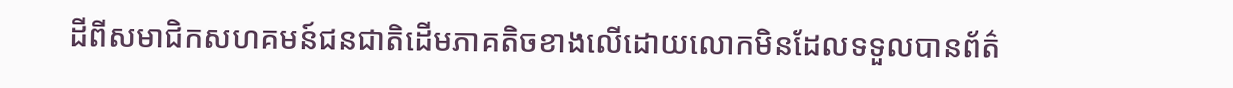ដីពីសមាជិកសហគមន៍ជនជាតិដើមភាគតិចខាងលើដោយលោកមិនដែលទទួលបានព័ត៌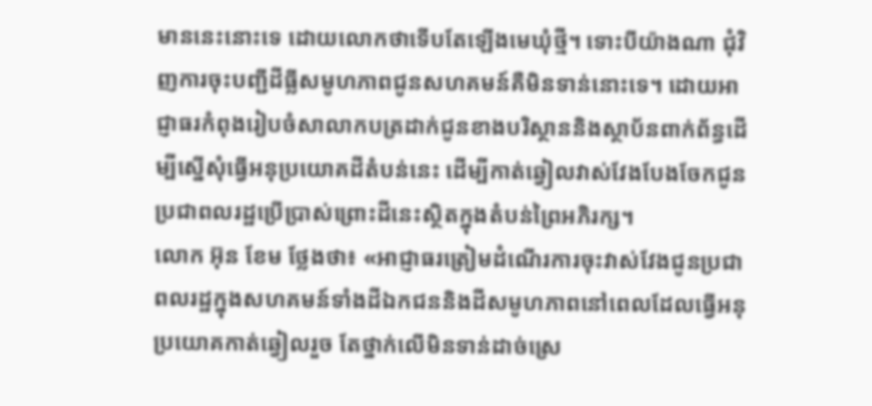មាននេះនោះទេ ដោយលោកថាទើបតែឡើងមេឃុំថ្មី។ ទោះបីយ៉ាងណា ជុំវិញការចុះបញ្ជីដីធ្លីសមូហភាពជូនសហគមន៍គឺមិនទាន់នោះទេ។ ដោយអាជ្ញាធរកំពុងរៀបចំសាលាកបត្រដាក់ជូនខាងបរិស្ថាននិងស្ថាប័នពាក់ព័ន្ធដើម្បីស្នើសុំធ្វើអនុប្រយោគដីតំបន់នេះ ដើម្បីកាត់ឆ្វៀលវាស់វែងបែងចែកជូនប្រជាពលរដ្ឋប្រើប្រាស់ព្រោះដីនេះស្ថិតក្នុងតំបន់ព្រៃអភិរក្ស។
លោក អ៊ុន ខែម ថ្លែងថា៖ «អាជ្ញាធរត្រៀមដំណើរការចុះវាស់វែងជូនប្រជាពលរដ្ឋក្នុងសហគមន៍ទាំងដីឯកជននិងដីសមូហភាពនៅពេលដែលធ្វើអនុប្រយោគកាត់ឆ្វៀលរួច តែថ្នាក់លើមិនទាន់ដាច់ស្រេ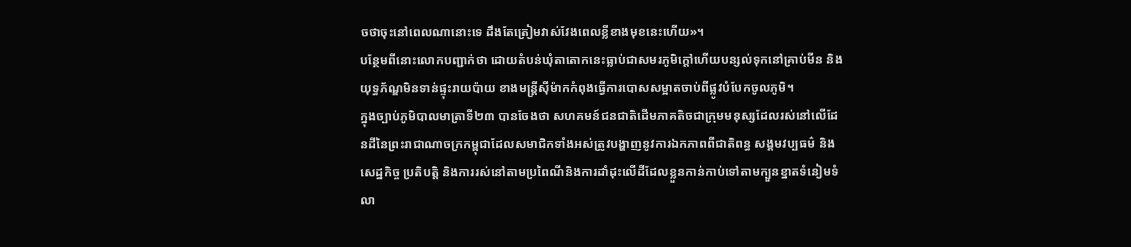ចថាចុះនៅពេលណានោះទេ ដឹងតែត្រៀមវាស់វែងពេលខ្លីខាងមុខនេះហើយ»។
បន្ថែមពីនោះលោកបញ្ជាក់ថា ដោយតំបន់ឃុំតាតោកនេះធ្លាប់ជាសមរភូមិក្តៅហើយបន្សល់ទុកនៅគ្រាប់មីន និងយុទ្ធភ័ណ្ឌមិនទាន់ផ្ទុះរាយប៉ាយ ខាងមន្រ្តីស៊ីម៉ាកកំពុងធ្វើការបោសសម្អាតចាប់ពីផ្លូវបំបែកចូលភូមិ។
ក្នុងច្បាប់ភូមិបាលមាត្រាទី២៣ បានចែងថា សហគមន៍ជនជាតិដើមភាគតិចជាក្រុមមនុស្សដែលរស់នៅលើដែនដីនៃព្រះរាជាណាចក្រកម្ពុជាដែលសមាជិកទាំងអស់ត្រូវបង្ហាញនូវការឯកភាពពីជាតិពន្ធ សង្គមវប្បធម៌ និងសេដ្ឋកិច្ច ប្រតិបត្តិ និងការរស់នៅតាមប្រពៃណីនិងការដាំដុះលើដីដែលខ្លួនកាន់កាប់ទៅតាមក្បួនខ្នាតទំនៀមទំលា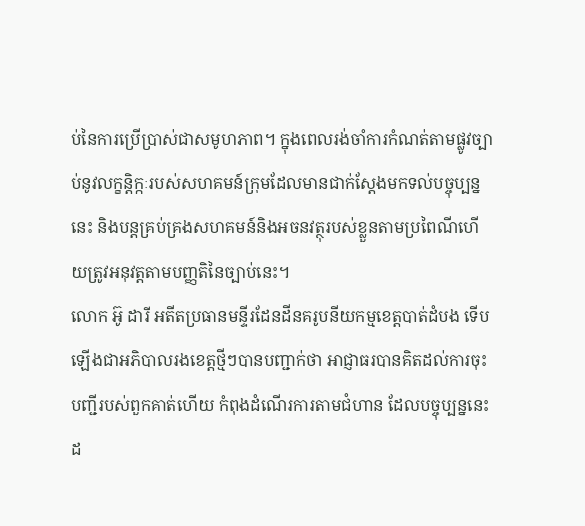ប់នៃការប្រើប្រាស់ជាសមូហភាព។ ក្នុងពេលរង់ចាំការកំណត់តាមផ្លូវច្បាប់នូវលក្ខន្តិក្កៈរបស់សហគមន៍ក្រុមដែលមានជាក់ស្តែងមកទល់បច្ចុប្បន្ននេះ និងបន្តគ្រប់គ្រងសហគមន៍និងអចនវត្ថុរបស់ខ្លួនតាមប្រពៃណីហើយត្រូវអនុវត្តតាមបញ្ញតិនៃច្បាប់នេះ។
លោក អ៊ូ ដារី អតីតប្រធានមន្ទីរដែនដីនគរូបនីយកម្មខេត្តបាត់ដំបង ទើបឡើងជាអភិបាលរងខេត្តថ្មីៗបានបញ្ជាក់ថា អាជ្ញាធរបានគិតដល់ការចុះបញ្ជីរបស់ពួកគាត់ហើយ កំពុងដំណើរការតាមជំហាន ដែលបច្ចុប្បន្ននេះដ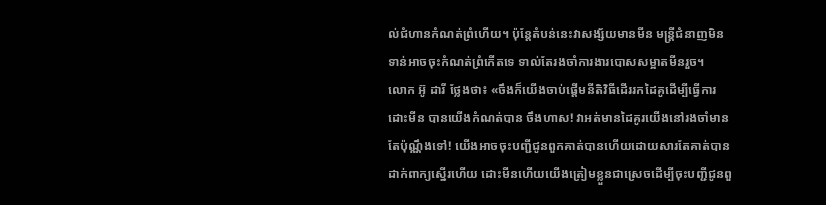ល់ជំហានកំណត់ព្រំហើយ។ ប៉ុន្តែតំបន់នេះវាសង្ស័យមានមីន មន្រ្តីជំនាញមិនទាន់អាចចុះកំណត់ព្រំកើតទេ ទាល់តែរងចាំការងារបោសសម្អាតមីនរួច។
លោក អ៊ូ ដារី ថ្លែងថា៖ «ចឹងក៏យើងចាប់ផ្តើមនីតិវិធីដើររកដៃគូដើម្បីធ្វើការដោះមីន បានយើងកំណត់បាន ចឹងហាស! វាអត់មានដៃគូរយើងនៅរងចាំមានតែប៉ុណ្ណឹងទៅ! យើងអាចចុះបញ្ជីជូនពួកគាត់បានហើយដោយសារតែគាត់បានដាក់ពាក្យស្នើរហើយ ដោះមីនហើយយើងត្រៀមខ្លួនជាស្រេចដើម្បីចុះបញ្ជីជូនពួ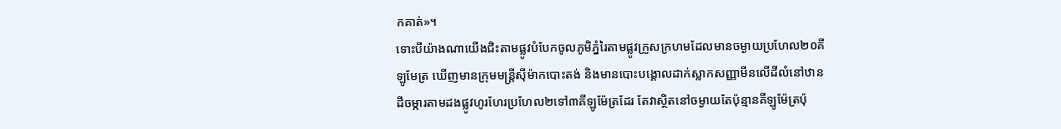កគាត់»។
ទោះបីយ៉ាងណាយើងជិះតាមផ្លូវបំបែកចូលភូមិភ្នំរៃតាមផ្លូវក្រួសក្រហមដែលមានចម្ងាយប្រហែល២០គីឡូមែត្រ ឃើញមានក្រុមមន្រ្តីស៊ីម៉ាកបោះតង់ និងមានបោះបង្គោលដាក់ស្លាកសញ្ញាមីនលើដីលំនៅឋាន ដីចម្ការតាមដងផ្លូវហូរហែរប្រហែល២ទៅ៣គីឡូម៉ែត្រដែរ តែវាស្ថិតនៅចម្ងាយតែប៉ុន្មានគីឡូម៉ែត្រប៉ុ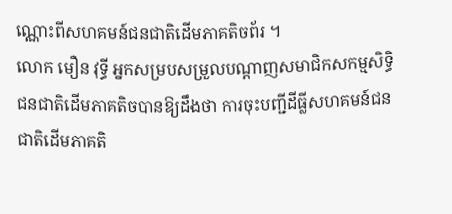ណ្ណោះពីសហគមន៍ជនជាតិដើមភាគតិចព័រ ។
លោក មឿន វុទ្ធី អ្នកសម្របសម្រួលបណ្តាញសមាជិកសកម្មសិទ្ធិជនជាតិដើមភាគតិចបានឱ្យដឹងថា ការចុះបញ្ជីដីធ្លីសហគមន៍ជនជាតិដើមភាគតិ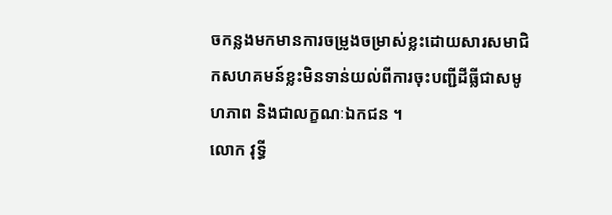ចកន្លងមកមានការចម្រូងចម្រាស់ខ្លះដោយសារសមាជិកសហគមន៍ខ្លះមិនទាន់យល់ពីការចុះបញ្ជីដីធ្លីជាសមូហភាព និងជាលក្ខណៈឯកជន ។
លោក វុទ្ធី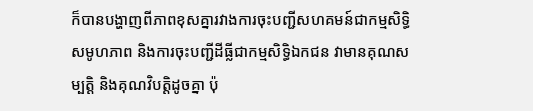ក៏បានបង្ហាញពីភាពខុសគ្នារវាងការចុះបញ្ជីសហគមន៍ជាកម្មសិទ្ធិសមូហភាព និងការចុះបញ្ជីដីធ្លីជាកម្មសិទ្ធិឯកជន វាមានគុណសម្បត្តិ និងគុណវិបត្តិដូចគ្នា ប៉ុ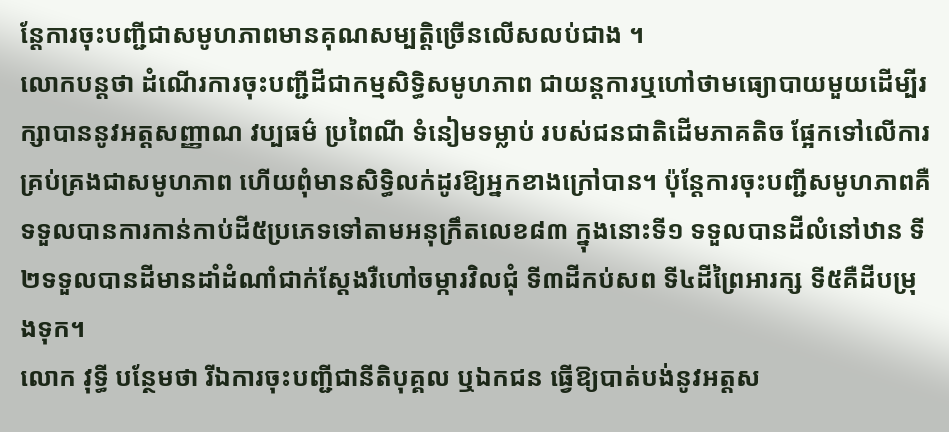ន្តែការចុះបញ្ជីជាសមូហភាពមានគុណសម្បត្តិច្រើនលើសលប់ជាង ។
លោកបន្តថា ដំណើរការចុះបញ្ជីដីជាកម្មសិទ្ធិសមូហភាព ជាយន្តការឬហៅថាមធ្យោបាយមួយដើម្បីរក្សាបាននូវអត្តសញ្ញាណ វប្បធម៌ ប្រពៃណី ទំនៀមទម្លាប់ របស់ជនជាតិដើមភាគតិច ផ្អែកទៅលើការគ្រប់គ្រងជាសមូហភាព ហើយពុំមានសិទ្ធិលក់ដូរឱ្យអ្នកខាងក្រៅបាន។ ប៉ុន្តែការចុះបញ្ជីសមូហភាពគឺទទួលបានការកាន់កាប់ដី៥ប្រភេទទៅតាមអនុក្រឹតលេខ៨៣ ក្នុងនោះទី១ ទទួលបានដីលំនៅឋាន ទី២ទទួលបានដីមានដាំដំណាំជាក់ស្តែងរឺហៅចម្ការវិលជុំ ទី៣ដីកប់សព ទី៤ដីព្រៃអារក្ស ទី៥គឺដីបម្រុងទុក។
លោក វុទ្ធី បន្ថែមថា រីឯការចុះបញ្ជីជានីតិបុគ្គល ឬឯកជន ធ្វើឱ្យបាត់បង់នូវអត្តស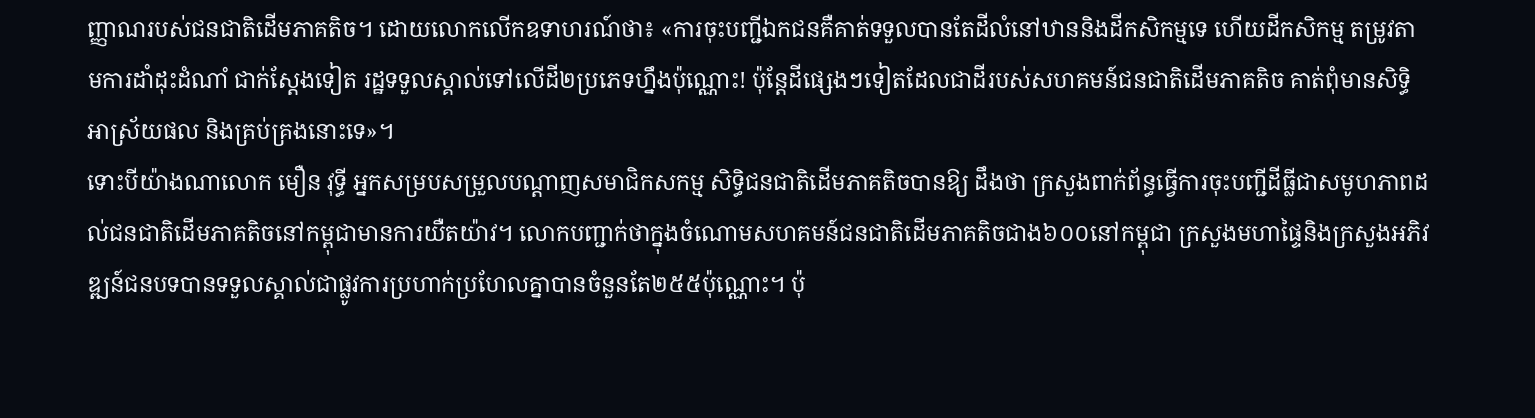ញ្ញាណរបស់ជនជាតិដើមភាគតិច។ ដោយលោកលើកឧទាហរណ៍ថា៖ «ការចុះបញ្ជីឯកជនគឺគាត់ទទួលបានតែដីលំនៅឋាននិងដីកសិកម្មទេ ហើយដីកសិកម្ម តម្រូវតាមការដាំដុះដំណាំ ជាក់ស្តែងទៀត រដ្ឋទទួលស្គាល់ទៅលើដី២ប្រភេទហ្នឹងប៉ុណ្ណោះ! ប៉ុន្តែដីផ្សេងៗទៀតដែលជាដីរបស់សហគមន៍ជនជាតិដើមភាគតិច គាត់ពុំមានសិទ្ធិអាស្រ័យផល និងគ្រប់គ្រងនោះទេ»។
ទោះបីយ៉ាងណាលោក មឿន វុទ្ធី អ្នកសម្របសម្រួលបណ្តាញសមាជិកសកម្ម សិទ្ធិជនជាតិដើមភាគតិចបានឱ្យ ដឹងថា ក្រសួងពាក់ព័ន្ធធ្វើការចុះបញ្ជីដីធ្លីជាសមូហភាពដល់ជនជាតិដើមភាគតិចនៅកម្ពុជាមានការយឺតយ៉ាវ។ លោកបញ្ជាក់ថាក្នុងចំណោមសហគមន៍ជនជាតិដើមភាគតិចជាង៦០០នៅកម្ពុជា ក្រសួងមហាផ្ទៃនិងក្រសួងអភិវឌ្ឍន៍ជនបទបានទទួលស្គាល់ជាផ្លូវការប្រហាក់ប្រហែលគ្នាបានចំនួនតែ២៥៥ប៉ុណ្ណោះ។ ប៉ុ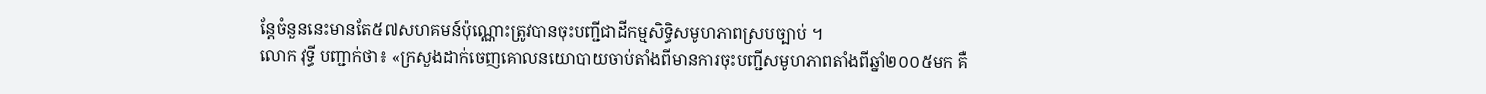ន្តែចំនួននេះមានតែ៥៧សហគមន៍ប៉ុណ្ណោះត្រូវបានចុះបញ្ជីជាដីកម្មសិទ្ធិសមូហភាពស្របច្បាប់ ។
លោក វុទ្ធី បញ្ជាក់ថា៖ «ក្រសួងដាក់ចេញគោលនយោបាយចាប់តាំងពីមានការចុះបញ្ជីសមូហភាពតាំងពីឆ្នាំ២០០៥មក គឺ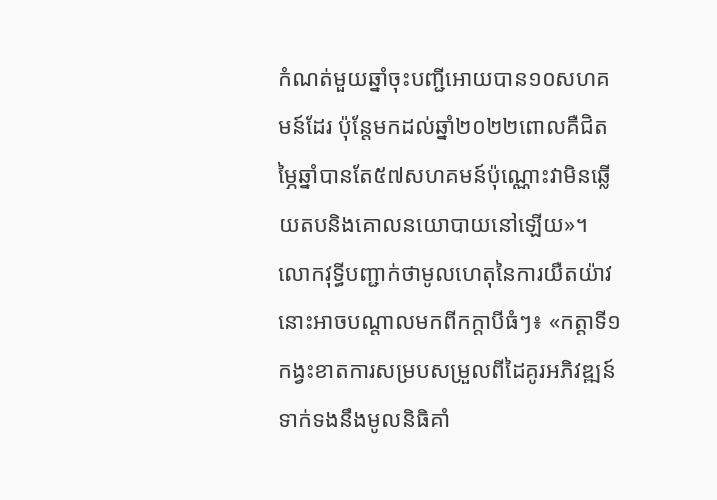កំណត់មួយឆ្នាំចុះបញ្ជីអោយបាន១០សហគមន៍ដែរ ប៉ុន្តែមកដល់ឆ្នាំ២០២២ពោលគឺជិតម្ភៃឆ្នាំបានតែ៥៧សហគមន៍ប៉ុណ្ណោះវាមិនឆ្លើយតបនិងគោលនយោបាយនៅឡើយ»។
លោកវុទ្ធីបញ្ជាក់ថាមូលហេតុនៃការយឺតយ៉ាវនោះអាចបណ្តាលមកពីកក្តាបីធំៗ៖ «កត្តាទី១ កង្វះខាតការសម្របសម្រួលពីដៃគូរអភិវឌ្ឍន៍ ទាក់ទងនឹងមូលនិធិគាំ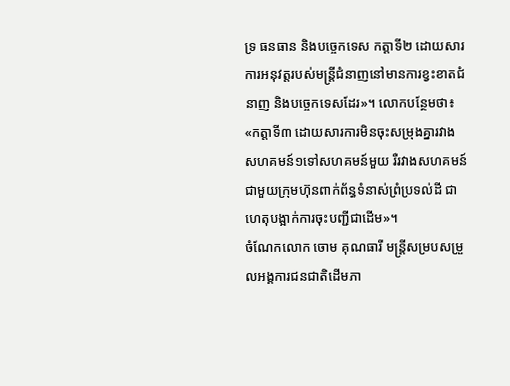ទ្រ ធនធាន និងបច្ចេកទេស កត្តាទី២ ដោយសារការអនុវត្តរបស់មន្រ្តីជំនាញនៅមានការខ្វះខាតជំនាញ និងបច្ចេកទេសដែរ»។ លោកបន្ថែមថា៖ «កត្តាទី៣ ដោយសារការមិនចុះសម្រុងគ្នារវាងសហគមន៍១ទៅសហគមន៍មួយ រឺរវាងសហគមន៍ជាមួយក្រុមហ៊ុនពាក់ព័ន្ធទំនាស់ព្រំប្រទល់ដី ជាហេតុបង្អាក់ការចុះបញ្ជីជាដើម»។
ចំណែកលោក ចោម គុណធារី មន្រ្តីសម្របសម្រួលអង្គការជនជាតិដើមភា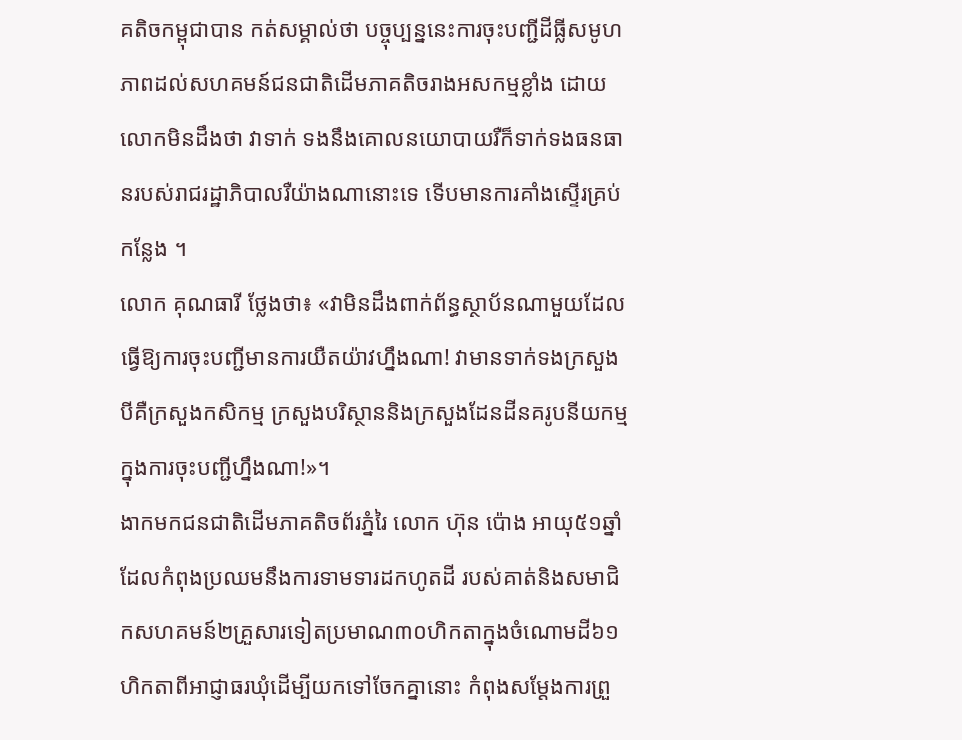គតិចកម្ពុជាបាន កត់សម្គាល់ថា បច្ចុប្បន្ននេះការចុះបញ្ជីដីធ្លីសមូហភាពដល់សហគមន៍ជនជាតិដើមភាគតិចរាងអសកម្មខ្លាំង ដោយលោកមិនដឹងថា វាទាក់ ទងនឹងគោលនយោបាយរឺក៏ទាក់ទងធនធានរបស់រាជរដ្ឋាភិបាលរឺយ៉ាងណានោះទេ ទើបមានការគាំងស្ទើរគ្រប់កន្លែង ។
លោក គុណធារី ថ្លែងថា៖ «វាមិនដឹងពាក់ព័ន្ធស្ថាប័នណាមួយដែលធ្វើឱ្យការចុះបញ្ជីមានការយឺតយ៉ាវហ្នឹងណា! វាមានទាក់ទងក្រសួងបីគឺក្រសួងកសិកម្ម ក្រសួងបរិស្ថាននិងក្រសួងដែនដីនគរូបនីយកម្មក្នុងការចុះបញ្ជីហ្នឹងណា!»។
ងាកមកជនជាតិដើមភាគតិចព័រភ្នំរៃ លោក ហ៊ុន ប៉ោង អាយុ៥១ឆ្នាំ ដែលកំពុងប្រឈមនឹងការទាមទារដកហូតដី របស់គាត់និងសមាជិកសហគមន៍២គ្រួសារទៀតប្រមាណ៣០ហិកតាក្នុងចំណោមដី៦១ហិកតាពីអាជ្ញាធរឃុំដើម្បីយកទៅចែកគ្នានោះ កំពុងសម្តែងការព្រួ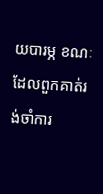យបារម្ភ ខណៈដែលពួកគាត់រង់ចាំការ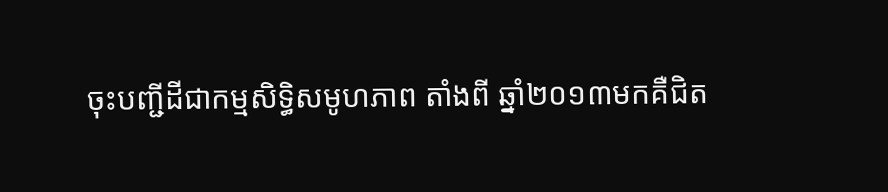ចុះបញ្ជីដីជាកម្មសិទ្ធិសមូហភាព តាំងពី ឆ្នាំ២០១៣មកគឺជិត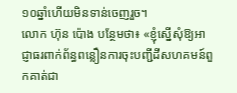១០ឆ្នាំហើយមិនទាន់ចេញរួច។
លោក ហ៊ុន ប៉ោង បន្ថែមថា៖ «ខ្ញុំស្នើសុំឱ្យអាជ្ញាធរពាក់ព័ន្ធពន្លឿនការចុះបញ្ជីដីសហគមន៍ពួកគាត់ជា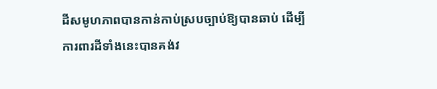ដីសមូហភាពបានកាន់កាប់ស្របច្បាប់ឱ្យបានឆាប់ ដើម្បីការពារដីទាំងនេះបានគង់វ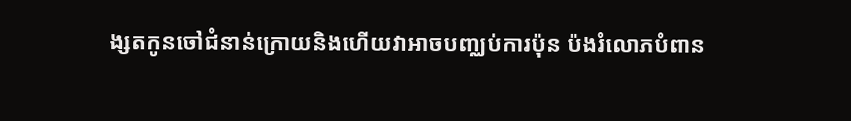ង្សតកូនចៅជំនាន់ក្រោយនិងហើយវាអាចបញ្ឈប់ការប៉ុន ប៉ងរំលោភបំពាន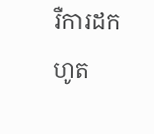រឺការដកហូត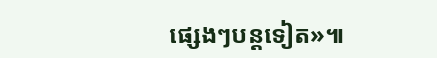ផ្សេងៗបន្តទៀត»៕